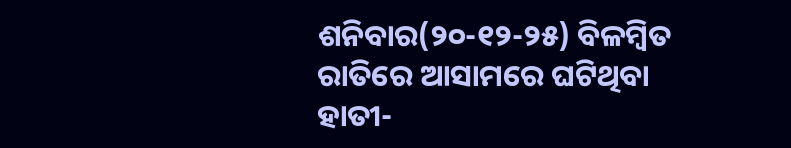ଶନିବାର(୨୦-୧୨-୨୫) ବିଳମ୍ବିତ ରାତିରେ ଆସାମରେ ଘଟିଥିବା ହାତୀ-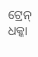ଟ୍ରେନ୍ ଧକ୍କା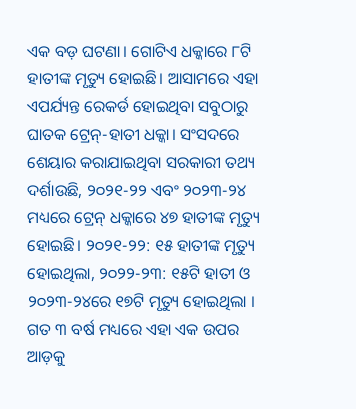ଏକ ବଡ଼ ଘଟଣା। ଗୋଟିଏ ଧକ୍କାରେ ୮ଟି ହାତୀଙ୍କ ମୃତ୍ୟୁ ହୋଇଛି। ଆସାମରେ ଏହା ଏପର୍ଯ୍ୟନ୍ତ ରେକର୍ଡ ହୋଇଥିବା ସବୁଠାରୁ ଘାତକ ଟ୍ରେନ୍-ହାତୀ ଧକ୍କା। ସଂସଦରେ ଶେୟାର କରାଯାଇଥିବା ସରକାରୀ ତଥ୍ୟ ଦର୍ଶାଉଛି, ୨୦୨୧-୨୨ ଏବଂ ୨୦୨୩-୨୪ ମଧ୍ୟରେ ଟ୍ରେନ୍ ଧକ୍କାରେ ୪୭ ହାତୀଙ୍କ ମୃତ୍ୟୁ ହୋଇଛି। ୨୦୨୧-୨୨: ୧୫ ହାତୀଙ୍କ ମୃତ୍ୟୁ ହୋଇଥିଲା, ୨୦୨୨-୨୩: ୧୫ଟି ହାତୀ ଓ ୨୦୨୩-୨୪ରେ ୧୭ଟି ମୃତ୍ୟୁ ହୋଇଥିଲା । ଗତ ୩ ବର୍ଷ ମଧ୍ୟରେ ଏହା ଏକ ଉପର ଆଡ଼କୁ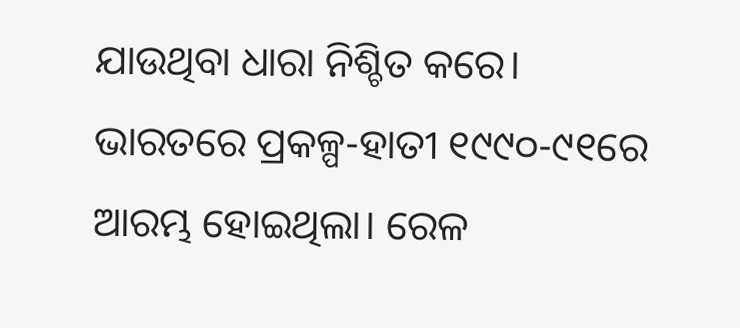ଯାଉଥିବା ଧାରା ନିଶ୍ଚିତ କରେ।
ଭାରତରେ ପ୍ରକଳ୍ପ-ହାତୀ ୧୯୯୦-୯୧ରେ ଆରମ୍ଭ ହୋଇଥିଲା। ରେଳ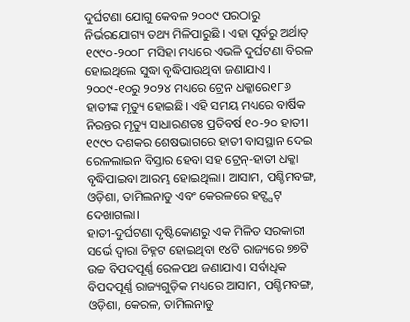ଦୁର୍ଘଟଣା ଯୋଗୁ କେବଳ ୨୦୦୯ ପରଠାରୁ ନିର୍ଭରଯୋଗ୍ୟ ତଥ୍ୟ ମିଳିପାରୁଛି । ଏହା ପୂର୍ବରୁ ଅର୍ଥାତ୍ ୧୯୯୦-୨୦୦୮ ମସିହା ମଧ୍ୟରେ ଏଭଳି ଦୁର୍ଘଟଣା ବିରଳ ହୋଇଥିଲେ ସୁଦ୍ଧା ବୃଦ୍ଧିପାଉଥିବା ଜଣାଯାଏ । ୨୦୦୯-୧୦ରୁ ୨୦୨୪ ମଧ୍ୟରେ ଟ୍ରେନ ଧକ୍କାରେ୧୮୬ ହାତୀଙ୍କ ମୃତ୍ୟୁ ହୋଇଛି। ଏହି ସମୟ ମଧ୍ୟରେ ବାର୍ଷିକ ନିରନ୍ତର ମୃତ୍ୟୁ ସାଧାରଣତଃ ପ୍ରତିବର୍ଷ ୧୦-୨୦ ହାତୀ। ୧୯୯୦ ଦଶକର ଶେଷଭାଗରେ ହାତୀ ବାସସ୍ଥାନ ଦେଇ ରେଳଲାଇନ ବିସ୍ତାର ହେବା ସହ ଟ୍ରେନ୍-ହାତୀ ଧକ୍କା ବୃଦ୍ଧିପାଇବା ଆରମ୍ଭ ହୋଇଥିଲା। ଆସାମ, ପଶ୍ଚିମବଙ୍ଗ, ଓଡ଼ିଶା, ତାମିଲନାଡୁ ଏବଂ କେରଳରେ ହଟ୍ସ୍ପଟ୍ ଦେଖାଗଲା।
ହାତୀ-ଦୁର୍ଘଟଣା ଦୃଷ୍ଟିକୋଣରୁ ଏକ ମିଳିତ ସରକାରୀ ସର୍ଭେ ଦ୍ୱାରା ଚିହ୍ନଟ ହୋଇଥିବା ୧୪ଟି ରାଜ୍ୟରେ ୭୭ଟି ଉଚ୍ଚ ବିପଦପୂର୍ଣ୍ଣ ରେଳପଥ ଜଣାଯାଏ। ସର୍ବାଧିକ ବିପଦପୂର୍ଣ୍ଣ ରାଜ୍ୟଗୁଡ଼ିକ ମଧ୍ୟରେ ଆସାମ, ପଶ୍ଚିମବଙ୍ଗ, ଓଡ଼ିଶା, କେରଳ, ତାମିଲନାଡୁ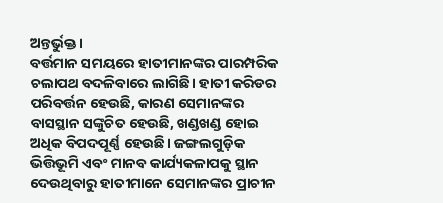ଅନ୍ତର୍ଭୁକ୍ତ।
ବର୍ତ୍ତମାନ ସମୟରେ ହାତୀମାନଙ୍କର ପାରମ୍ପରିକ ଚଲାପଥ ବଦଳିବାରେ ଲାଗିଛି। ହାତୀ କରିଡର ପରିବର୍ତ୍ତନ ହେଉଛି, କାରଣ ସେମାନଙ୍କର ବାସସ୍ଥାନ ସଙ୍କୁଚିତ ହେଉଛି, ଖଣ୍ଡଖଣ୍ଡ ହୋଇ ଅଧିକ ବିପଦପୂର୍ଣ୍ଣ ହେଉଛି। ଜଙ୍ଗଲଗୁଡ଼ିକ ଭିତ୍ତିଭୂମି ଏବଂ ମାନବ କାର୍ଯ୍ୟକଳାପକୁ ସ୍ଥାନ ଦେଉଥିବାରୁ ହାତୀମାନେ ସେମାନଙ୍କର ପ୍ରାଚୀନ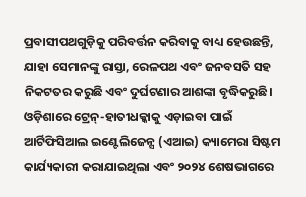ପ୍ରବାସୀପଥଗୁଡ଼ିକୁ ପରିବର୍ତ୍ତନ କରିବାକୁ ବାଧ୍ୟ ହେଉଛନ୍ତି, ଯାହା ସେମାନଙ୍କୁ ରାସ୍ତା, ରେଳପଥ ଏବଂ ଜନବସତି ସହ ନିକଟତର କରୁଛି ଏବଂ ଦୁର୍ଘଟଣାର ଆଶଙ୍କା ବୃଦ୍ଧିକରୁଛି।
ଓଡ଼ିଶାରେ ଟ୍ରେନ୍-ହାତୀଧକ୍କାକୁ ଏଡ଼ାଇବା ପାଇଁ ଆର୍ଟିଫିସିଆଲ ଇଣ୍ଟେଲିଜେନ୍ସ (ଏଆଇ) କ୍ୟାମେରା ସିଷ୍ଟମ କାର୍ଯ୍ୟକାରୀ କରାଯାଇଥିଲା ଏବଂ ୨୦୨୪ ଶେଷଭାଗରେ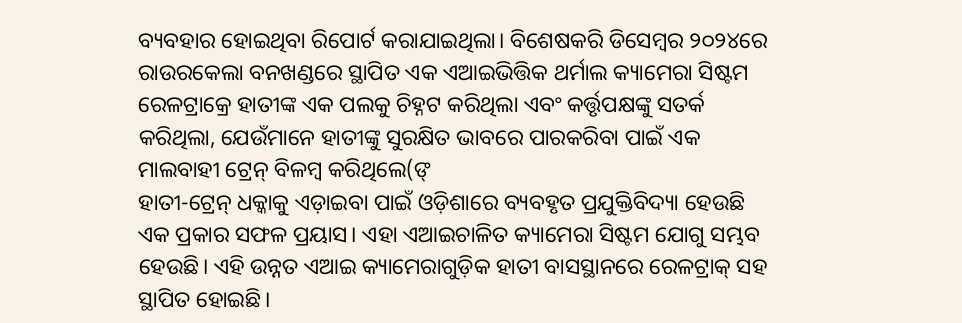ବ୍ୟବହାର ହୋଇଥିବା ରିପୋର୍ଟ କରାଯାଇଥିଲା। ବିଶେଷକରି ଡିସେମ୍ବର ୨୦୨୪ରେ ରାଉରକେଲା ବନଖଣ୍ଡରେ ସ୍ଥାପିତ ଏକ ଏଆଇଭିତ୍ତିକ ଥର୍ମାଲ କ୍ୟାମେରା ସିଷ୍ଟମ ରେଳଟ୍ରାକ୍ରେ ହାତୀଙ୍କ ଏକ ପଲକୁ ଚିହ୍ନଟ କରିଥିଲା ଏବଂ କର୍ତ୍ତୃପକ୍ଷଙ୍କୁ ସତର୍କ କରିଥିଲା, ଯେଉଁମାନେ ହାତୀଙ୍କୁ ସୁରକ୍ଷିତ ଭାବରେ ପାରକରିବା ପାଇଁ ଏକ ମାଲବାହୀ ଟ୍ରେନ୍ ବିଳମ୍ବ କରିଥିଲେ(ଙ୍
ହାତୀ-ଟ୍ରେନ୍ ଧକ୍କାକୁ ଏଡ଼ାଇବା ପାଇଁ ଓଡ଼ିଶାରେ ବ୍ୟବହୃତ ପ୍ରଯୁକ୍ତିବିଦ୍ୟା ହେଉଛି ଏକ ପ୍ରକାର ସଫଳ ପ୍ରୟାସ। ଏହା ଏଆଇଚାଳିତ କ୍ୟାମେରା ସିଷ୍ଟମ ଯୋଗୁ ସମ୍ଭବ ହେଉଛି। ଏହି ଉନ୍ନତ ଏଆଇ କ୍ୟାମେରାଗୁଡ଼ିକ ହାତୀ ବାସସ୍ଥାନରେ ରେଳଟ୍ରାକ୍ ସହ ସ୍ଥାପିତ ହୋଇଛି।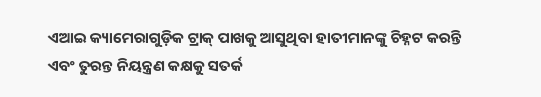ଏଆଇ କ୍ୟାମେରାଗୁଡ଼ିକ ଟ୍ରାକ୍ ପାଖକୁ ଆସୁଥିବା ହାତୀମାନଙ୍କୁ ଚିହ୍ନଟ କରନ୍ତି ଏବଂ ତୁରନ୍ତ ନିୟନ୍ତ୍ରଣ କକ୍ଷକୁ ସତର୍କ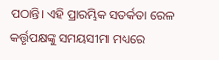ପଠାନ୍ତି। ଏହି ପ୍ରାରମ୍ଭିକ ସତର୍କତା ରେଳ କର୍ତ୍ତୃପକ୍ଷଙ୍କୁ ସମୟସୀମା ମଧ୍ୟରେ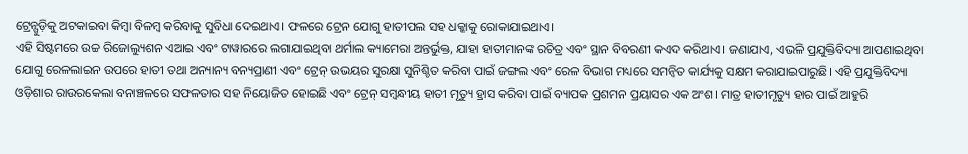ଟ୍ରେନ୍ଗୁଡ଼ିକୁ ଅଟକାଇବା କିମ୍ବା ବିଳମ୍ବ କରିବାକୁ ସୁବିଧା ଦେଇଥାଏ। ଫଳରେ ଟ୍ରେନ ଯୋଗୁ ହାତୀପଲ ସହ ଧକ୍କାକୁ ରୋକାଯାଇଥାଏ।
ଏହି ସିଷ୍ଟମରେ ଉଚ୍ଚ ରିଜୋଲ୍ୟୁଶନ ଏଆଇ ଏବଂ ଟାୱାରରେ ଲଗାଯାଇଥିବା ଥର୍ମାଲ କ୍ୟାମେରା ଅନ୍ତର୍ଭୁକ୍ତ, ଯାହା ହାତୀମାନଙ୍କ ରଚିତ୍ର ଏବଂ ସ୍ଥାନ ବିବରଣୀ କଏଦ କରିଥାଏ। ଜଣାଯାଏ, ଏଭଳି ପ୍ରଯୁକ୍ତିବିଦ୍ୟା ଆପଣାଇଥିବା ଯୋଗୁ ରେଳଲାଇନ ଉପରେ ହାତୀ ତଥା ଅନ୍ୟାନ୍ୟ ବନ୍ୟପ୍ରାଣୀ ଏବଂ ଟ୍ରେନ୍ ଉଭୟର ସୁରକ୍ଷା ସୁନିଶ୍ଚିତ କରିବା ପାଇଁ ଜଙ୍ଗଲ ଏବଂ ରେଳ ବିଭାଗ ମଧ୍ୟରେ ସମନ୍ବିତ କାର୍ଯ୍ୟକୁ ସକ୍ଷମ କରାଯାଇପାରୁଛି। ଏହି ପ୍ରଯୁକ୍ତିବିଦ୍ୟା ଓଡ଼ିଶାର ରାଉରକେଲା ବନାଞ୍ଚଳରେ ସଫଳତାର ସହ ନିୟୋଜିତ ହୋଇଛି ଏବଂ ଟ୍ରେନ୍ ସମ୍ବନ୍ଧୀୟ ହାତୀ ମୃତ୍ୟୁ ହ୍ରାସ କରିବା ପାଇଁ ବ୍ୟାପକ ପ୍ରଶମନ ପ୍ରୟାସର ଏକ ଅଂଶ। ମାତ୍ର ହାତୀମୃତ୍ୟୁ ହାର ପାଇଁ ଆହୁରି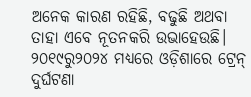ଅନେକ କାରଣ ରହିଛି, ବଢୁଛି ଅଥବା ତାହା ଏବେ ନୂତନକରି ଉଭାହେଉଛି।
୨୦୧୯ରୁ୨୦୨୪ ମଧ୍ୟରେ ଓଡ଼ିଶାରେ ଟ୍ରେନ୍ ଦୁର୍ଘଟଣା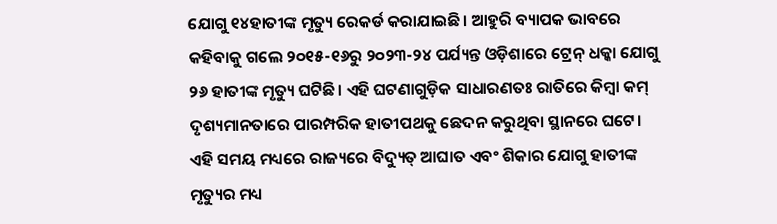ଯୋଗୁ ୧୪ହାତୀଙ୍କ ମୃତ୍ୟୁ ରେକର୍ଡ କରାଯାଇଛି। ଆହୁରି ବ୍ୟାପକ ଭାବରେ କହିବାକୁ ଗଲେ ୨୦୧୫-୧୬ରୁ ୨୦୨୩-୨୪ ପର୍ଯ୍ୟନ୍ତ ଓଡ଼ିଶାରେ ଟ୍ରେନ୍ ଧକ୍କା ଯୋଗୁ ୨୬ ହାତୀଙ୍କ ମୃତ୍ୟୁ ଘଟିଛି। ଏହି ଘଟଣାଗୁଡ଼ିକ ସାଧାରଣତଃ ରାତିରେ କିମ୍ବା କମ୍ ଦୃଶ୍ୟମାନତାରେ ପାରମ୍ପରିକ ହାତୀପଥକୁ ଛେଦନ କରୁଥିବା ସ୍ଥାନରେ ଘଟେ। ଏହି ସମୟ ମଧ୍ୟରେ ରାଜ୍ୟରେ ବିଦ୍ୟୁତ୍ ଆଘାତ ଏବଂ ଶିକାର ଯୋଗୁ ହାତୀଙ୍କ ମୃତ୍ୟୁର ମଧ୍ୟ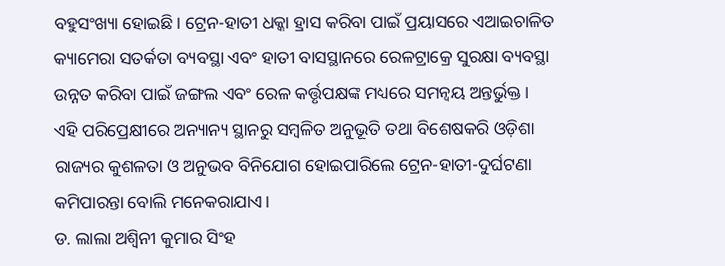ବହୁସଂଖ୍ୟା ହୋଇଛି। ଟ୍ରେନ-ହାତୀ ଧକ୍କା ହ୍ରାସ କରିବା ପାଇଁ ପ୍ରୟାସରେ ଏଆଇଚାଳିତ କ୍ୟାମେରା ସତର୍କତା ବ୍ୟବସ୍ଥା ଏବଂ ହାତୀ ବାସସ୍ଥାନରେ ରେଳଟ୍ରାକ୍ରେ ସୁରକ୍ଷା ବ୍ୟବସ୍ଥା ଉନ୍ନତ କରିବା ପାଇଁ ଜଙ୍ଗଲ ଏବଂ ରେଳ କର୍ତ୍ତୃପକ୍ଷଙ୍କ ମଧ୍ୟରେ ସମନ୍ବୟ ଅନ୍ତର୍ଭୁକ୍ତ।
ଏହି ପରିପ୍ରେକ୍ଷୀରେ ଅନ୍ୟାନ୍ୟ ସ୍ଥାନରୁ ସମ୍ବଳିତ ଅନୁଭୂତି ତଥା ବିଶେଷକରି ଓଡ଼ିଶା ରାଜ୍ୟର କୁଶଳତା ଓ ଅନୁଭବ ବିନିଯୋଗ ହୋଇପାରିଲେ ଟ୍ରେନ-ହାତୀ-ଦୁର୍ଘଟଣା କମିପାରନ୍ତା ବୋଲି ମନେକରାଯାଏ।
ଡ. ଲାଲା ଅଶ୍ବିନୀ କୁମାର ସିଂହ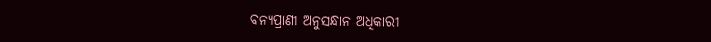ବନ୍ୟପ୍ରାଣୀ ଅନୁସନ୍ଧାନ ଅଧିକାରୀ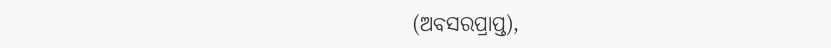(ଅବସରପ୍ରାପ୍ତ),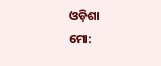ଓଡ଼ିଶା
ମୋ: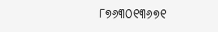୮୭୬୩୦୧୩୬୭୧